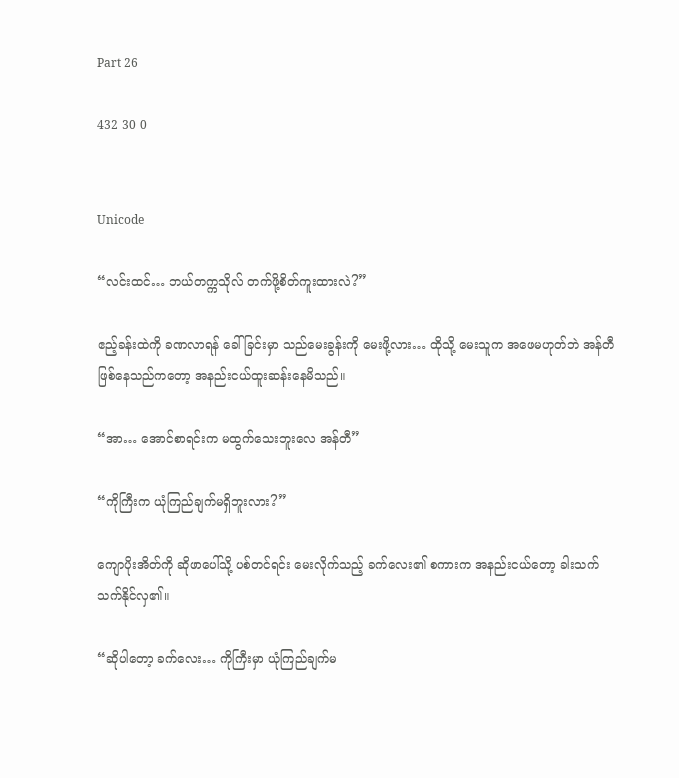Part 26

432 30 0


Unicode

“လင်းထင်… ဘယ်တက္ကသိုလ် တက်ဖို့စိတ်ကူးထားလဲ?”

ဧည့်ခန်းထဲကို ခဏလာရန် ခေါ်ခြင်းမှာ သည်မေးခွန်းကို မေးဖို့လား… ထိုသို့ မေးသူက အဖေမဟုတ်ဘဲ အန်တီဖြစ်နေသည်ကတော့ အနည်းငယ်ထူးဆန်းနေမိသည်။

“အာ… အောင်စာရင်းက မထွက်သေးဘူးလေ အန်တီ”

“ကိုကြီးက ယုံကြည်ချက်မရှိဘူးလား?”

ကျောပိုးအိတ်ကို ဆိုဖာပေါ်သို့ ပစ်တင်ရင်း မေးလိုက်သည့် ခက်လေး၏ စကားက အနည်းငယ်တော့ ခါးသက်သက်နိုင်လှ၏။

“ဆိုပါတော့ ခက်လေး… ကိုကြီးမှာ ယုံကြည်ချက်မ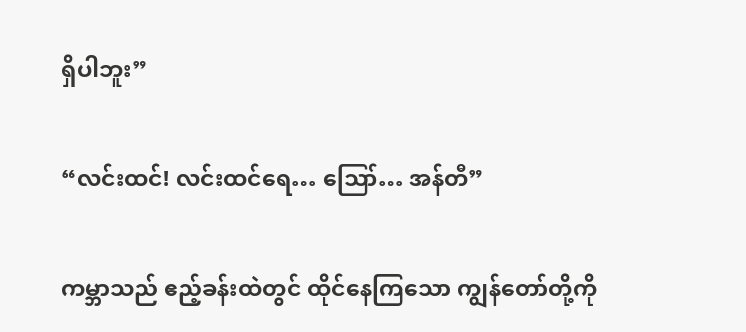ရှိပါဘူး”

“လင်းထင်! လင်းထင်ရေ… ဪ… အန်တီ”

ကမ္ဘာသည် ဧည့်ခန်းထဲတွင် ထိုင်နေကြသော ကျွန်တော်တို့ကို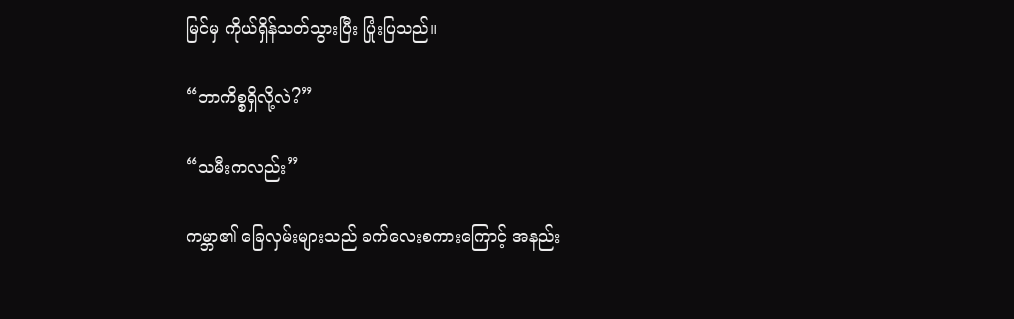မြင်မှ ကိုယ်ရှိန်သတ်သွားပြီး ပြုံးပြသည်။

“ဘာကိစ္စရှိလို့လဲ?”

“သမီးကလည်း”

ကမ္ဘာ၏ ခြေလှမ်းများသည် ခက်လေးစကားကြောင့် အနည်း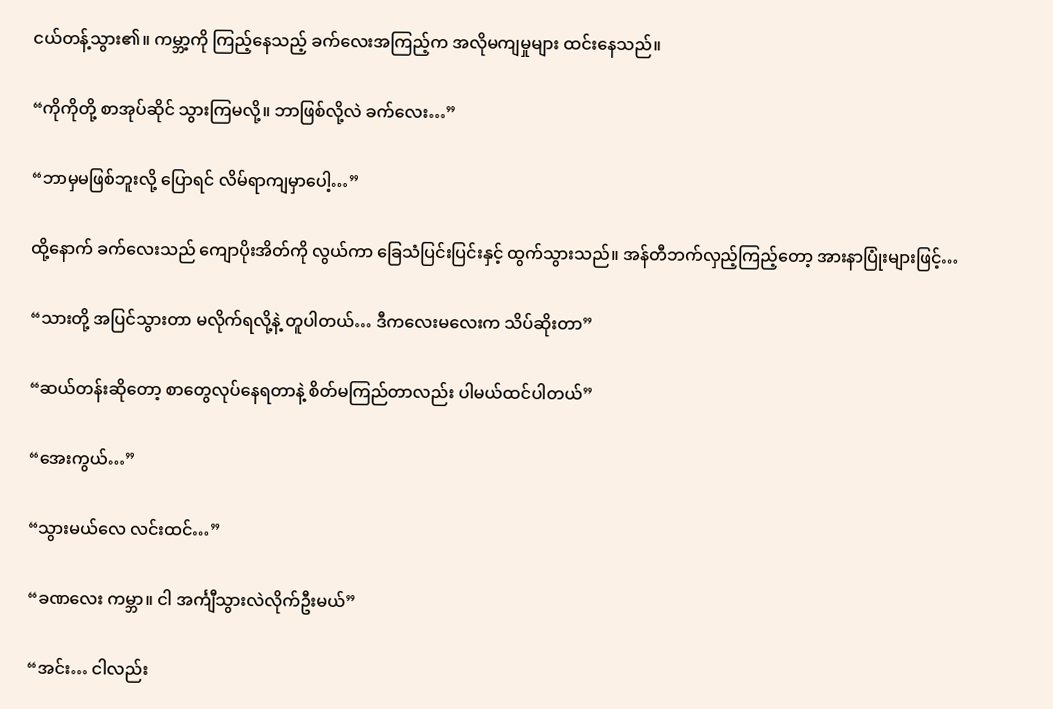ငယ်တန့်သွား၏။ ကမ္ဘာ့ကို ကြည့်နေသည့် ခက်လေးအကြည့်က အလိုမကျမှုများ ထင်းနေသည်။

“ကိုကိုတို့ စာအုပ်ဆိုင် သွားကြမလို့။ ဘာဖြစ်လို့လဲ ခက်လေး…”

“ဘာမှမဖြစ်ဘူးလို့ ပြောရင် လိမ်ရာကျမှာပေါ့…”

ထို့နောက် ခက်လေးသည် ကျောပိုးအိတ်ကို လွယ်ကာ ခြေသံပြင်းပြင်းနှင့် ထွက်သွားသည်။ အန်တီဘက်လှည့်ကြည့်တော့ အားနာပြုံးများဖြင့်…

“သားတို့ အပြင်သွားတာ မလိုက်ရလို့နဲ့ တူပါတယ်… ဒီကလေးမလေးက သိပ်ဆိုးတာ”

“ဆယ်တန်းဆိုတော့ စာတွေလုပ်နေရတာနဲ့ စိတ်မကြည်တာလည်း ပါမယ်ထင်ပါတယ်”

“အေးကွယ်…”

“သွားမယ်လေ လင်းထင်…”

“ခဏလေး ကမ္ဘာ။ ငါ အင်္ကျီသွားလဲလိုက်ဦးမယ်”

“အင်း… ငါလည်း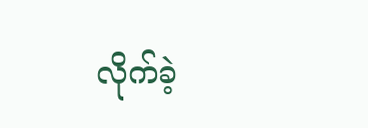လိုက်ခဲ့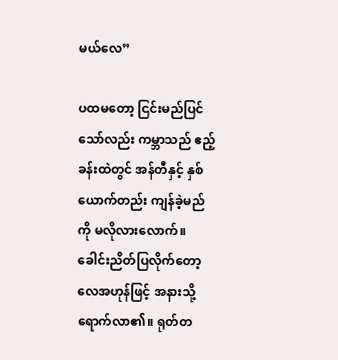မယ်လေ”

ပထမတော့ ငြင်းမည်ပြင်သော်လည်း ကမ္ဘာသည် ဧည့်ခန်းထဲတွင် အန်တီနှင့် နှစ်ယောက်တည်း ကျန်ခဲ့မည်ကို မလိုလားလောက်။ ခေါင်းညိတ်ပြလိုက်တော့ လေအဟုန်ဖြင့် အနားသို့ရောက်လာ၏။ ရုတ်တ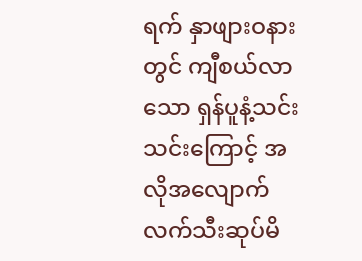ရက် နှာဖျားဝနားတွင် ကျီစယ်လာသော ရှန်ပူနံ့သင်းသင်းကြောင့် အလိုအလျောက် လက်သီးဆုပ်မိ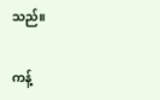သည်။

ကန့်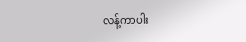လန့်ကာပါး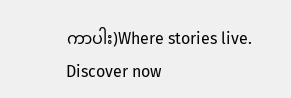ကာပါး)Where stories live. Discover now